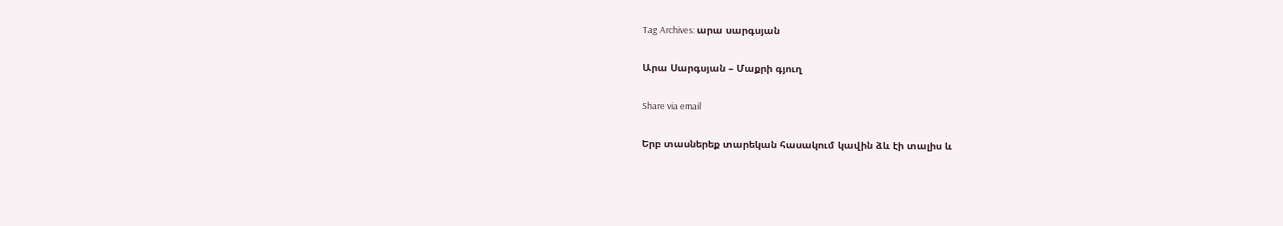Tag Archives: արա սարգսյան

Արա Սարգսյան – Մաքրի գյուղ

Share via email

Երբ տասներեք տարեկան հասակում կավին ձև էի տալիս և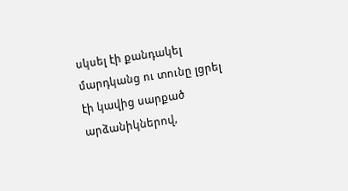սկսել էի քանդակել մարդկանց ու տունը լցրել էի կավից սարքած արձանիկներով,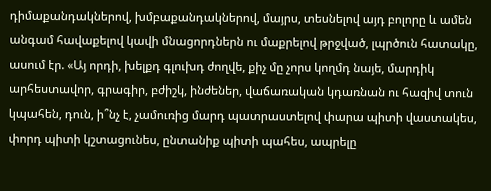դիմաքանդակներով, խմբաքանդակներով, մայրս, տեսնելով այդ բոլորը և ամեն անգամ հավաքելով կավի մնացորդներն ու մաքրելով թրջված, լպրծուն հատակը, ասում էր. «Այ որդի, խելքդ գլուխդ ժողվե, քիչ մը չորս կողմդ նայե, մարդիկ արհեստավոր, գրագիր, բժիշկ, ինժեներ, վաճառական կդառնան ու հազիվ տուն կպահեն, դուն, ի՞նչ է, չամուռից մարդ պատրաստելով փարա պիտի վաստակես, փորդ պիտի կշտացունես, ընտանիք պիտի պահես, ապրելը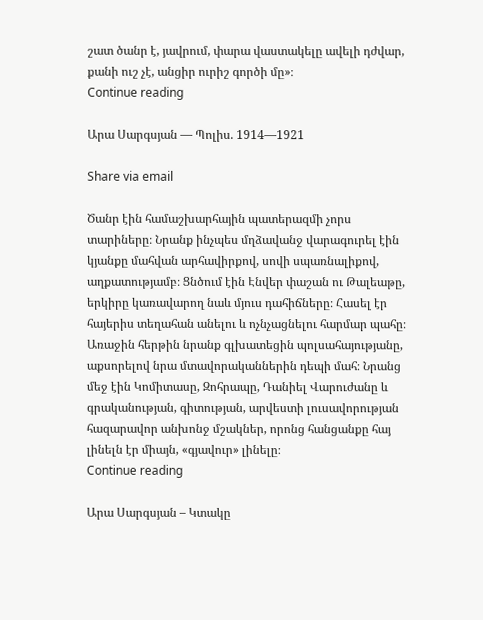շատ ծանր է, յավրում, փարա վաստակելը ավելի դժվար, քանի ուշ չէ, անցիր ուրիշ գործի մը»։
Continue reading

Արա Սարգսյան — Պոլիս. 1914—1921

Share via email

Ծանր էին համաշխարհային պատերազմի չորս տարիները։ Նրանք ինչպես մղձավանջ վարագուրել էին կյանքը մահվան արհավիրքով, սովի սպառնալիքով, աղքատությամբ։ Ցնծում էին Էնվեր փաշան ու Թալեաթը, երկիրը կառավարող նաև մյուս դահիճները։ Հասել էր հայերիս տեղահան անելու և ոչնչացնելու հարմար պահը։ Առաջին հերթին նրանք գլխատեցին պոլսահայությանը, աքսորելով նրա մտավորականներին դեպի մահ։ Նրանց մեջ էին Կոմիտասը, Զոհրապը, Դանիել Վարուժանը և գրականության, գիտության, արվեստի լուսավորության հազարավոր անխոնջ մշակներ, որոնց հանցանքը հայ լինելն էր միայն, «գյավուր» լինելը։
Continue reading

Արա Սարգսյան – Կտակը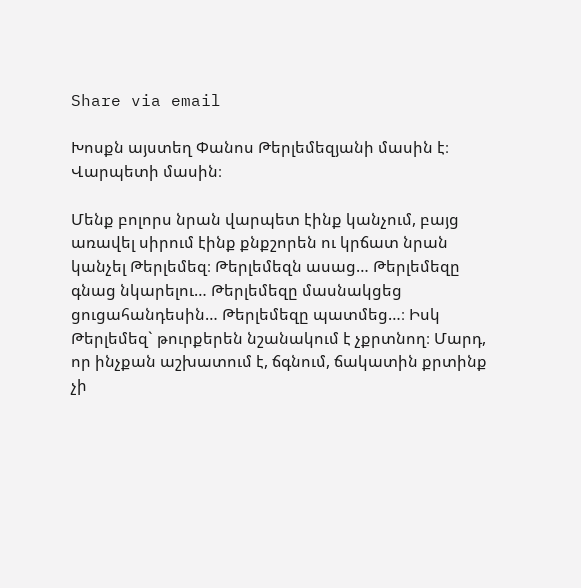Share via email

Խոսքն այստեղ Փանոս Թերլեմեզյանի մասին է։ Վարպետի մասին։

Մենք բոլորս նրան վարպետ էինք կանչում, բայց առավել սիրում էինք քնքշորեն ու կրճատ նրան կանչել Թերլեմեզ։ Թերլեմեզն ասաց… Թերլեմեզը գնաց նկարելու… Թերլեմեզը մասնակցեց ցուցահանդեսին… Թերլեմեզը պատմեց…։ Իսկ Թերլեմեզ` թուրքերեն նշանակում է չքրտնող։ Մարդ, որ ինչքան աշխատում է, ճգնում, ճակատին քրտինք չի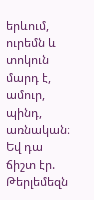երևում, ուրեմն և տոկուն մարդ է, ամուր, պինդ, առնական։ Եվ դա ճիշտ էր. Թերլեմեզն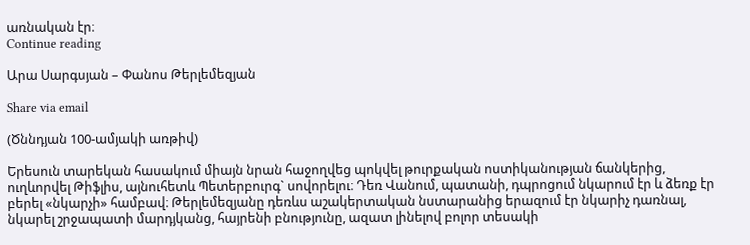առնական էր։
Continue reading

Արա Սարգսյան – Փանոս Թերլեմեզյան

Share via email

(Ծննդյան 100-ամյակի առթիվ)

Երեսուն տարեկան հասակում միայն նրան հաջողվեց պոկվել թուրքական ոստիկանության ճանկերից, ուղևորվել Թիֆլիս, այնուհետև Պետերբուրգ` սովորելու։ Դեռ Վանում, պատանի, դպրոցում նկարում էր և ձեռք էր բերել «նկարչի» համբավ։ Թերլեմեզյանը դեռևս աշակերտական նստարանից երազում էր նկարիչ դառնալ, նկարել շրջապատի մարդյկանց, հայրենի բնությունը, ազատ լինելով բոլոր տեսակի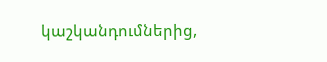կաշկանդումներից,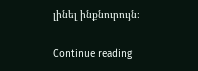լինել ինքնուրույն։

Continue reading